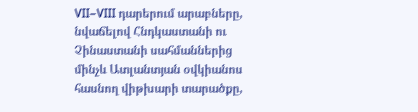VII–VIII դարերում արաբները, նվաճելով Հնդկաստանի ու Չինաստանի սահմաններից մինչև Ատլանտյան օվկիանոս հասնող վիթխարի տարածքը,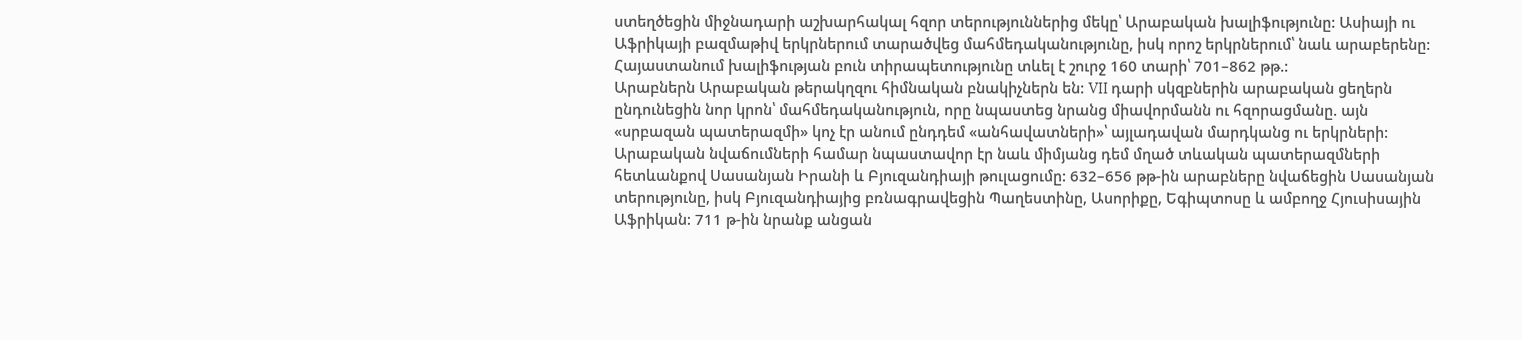ստեղծեցին միջնադարի աշխարհակալ հզոր տերություններից մեկը՝ Արաբական խալիֆությունը: Ասիայի ու Աֆրիկայի բազմաթիվ երկրներում տարածվեց մահմեդականությունը, իսկ որոշ երկրներում՝ նաև արաբերենը: Հայաստանում խալիֆության բուն տիրապետությունը տևել է շուրջ 160 տարի՝ 701–862 թթ.:
Արաբներն Արաբական թերակղզու հիմնական բնակիչներն են: VII դարի սկզբներին արաբական ցեղերն ընդունեցին նոր կրոն՝ մահմեդականություն, որը նպաստեց նրանց միավորմանն ու հզորացմանը. այն «սրբազան պատերազմի» կոչ էր անում ընդդեմ «անհավատների»՝ այլադավան մարդկանց ու երկրների: Արաբական նվաճումների համար նպաստավոր էր նաև միմյանց դեմ մղած տևական պատերազմների հետևանքով Սասանյան Իրանի և Բյուզանդիայի թուլացումը: 632–656 թթ-ին արաբները նվաճեցին Սասանյան տերությունը, իսկ Բյուզանդիայից բռնագրավեցին Պաղեստինը, Ասորիքը, Եգիպտոսը և ամբողջ Հյուսիսային Աֆրիկան: 711 թ-ին նրանք անցան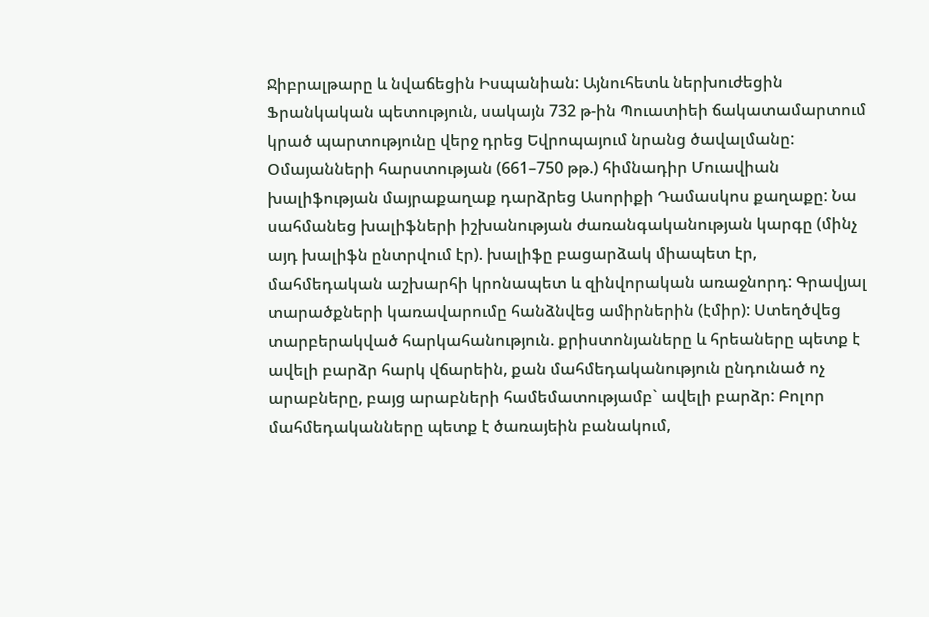Ջիբրալթարը և նվաճեցին Իսպանիան: Այնուհետև ներխուժեցին Ֆրանկական պետություն, սակայն 732 թ-ին Պուատիեի ճակատամարտում կրած պարտությունը վերջ դրեց Եվրոպայում նրանց ծավալմանը: Օմայանների հարստության (661–750 թթ.) հիմնադիր Մուավիան խալիֆության մայրաքաղաք դարձրեց Ասորիքի Դամասկոս քաղաքը: Նա սահմանեց խալիֆների իշխանության ժառանգականության կարգը (մինչ այդ խալիֆն ընտրվում էր). խալիֆը բացարձակ միապետ էր, մահմեդական աշխարհի կրոնապետ և զինվորական առաջնորդ: Գրավյալ տարածքների կառավարումը հանձնվեց ամիրներին (էմիր): Ստեղծվեց տարբերակված հարկահանություն. քրիստոնյաները և հրեաները պետք է ավելի բարձր հարկ վճարեին, քան մահմեդականություն ընդունած ոչ արաբները, բայց արաբների համեմատությամբ` ավելի բարձր: Բոլոր մահմեդականները պետք է ծառայեին բանակում,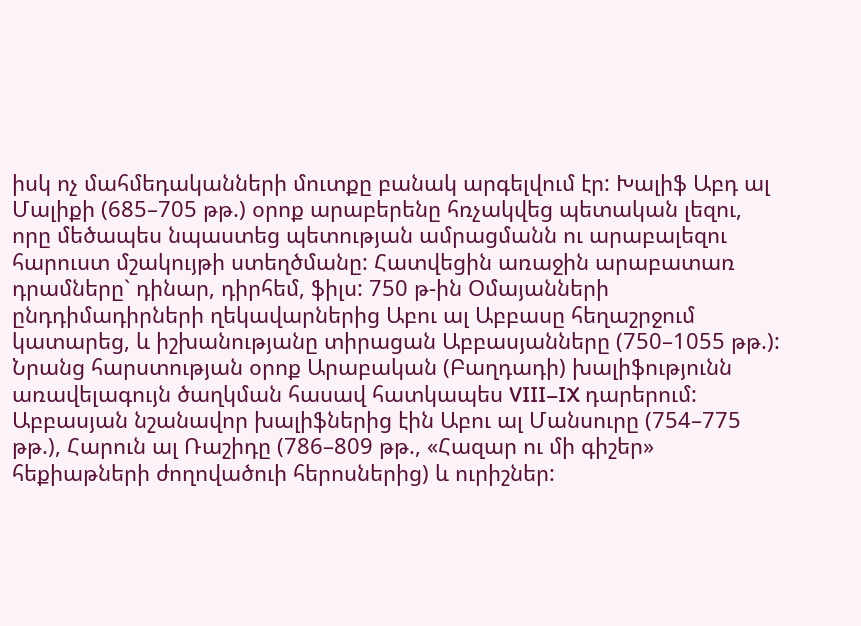իսկ ոչ մահմեդականների մուտքը բանակ արգելվում էր: Խալիֆ Աբդ ալ Մալիքի (685–705 թթ.) օրոք արաբերենը հռչակվեց պետական լեզու, որը մեծապես նպաստեց պետության ամրացմանն ու արաբալեզու հարուստ մշակույթի ստեղծմանը: Հատվեցին առաջին արաբատառ դրամները` դինար, դիրհեմ, ֆիլս: 750 թ-ին Օմայանների ընդդիմադիրների ղեկավարներից Աբու ալ Աբբասը հեղաշրջում կատարեց, և իշխանությանը տիրացան Աբբասյանները (750–1055 թթ.): Նրանց հարստության օրոք Արաբական (Բաղդադի) խալիֆությունն առավելագույն ծաղկման հասավ հատկապես VIII–IX դարերում: Աբբասյան նշանավոր խալիֆներից էին Աբու ալ Մանսուրը (754–775 թթ.), Հարուն ալ Ռաշիդը (786–809 թթ., «Հազար ու մի գիշեր» հեքիաթների ժողովածուի հերոսներից) և ուրիշներ: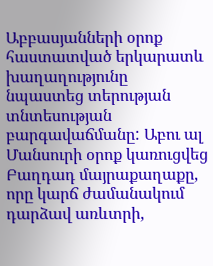Աբբասյանների օրոք հաստատված երկարատև խաղաղությունը նպաստեց տերության տնտեսության բարգավաճմանը: Աբու ալ Մանսուրի օրոք կառուցվեց Բաղդադ մայրաքաղաքը, որը կարճ ժամանակում դարձավ առևտրի,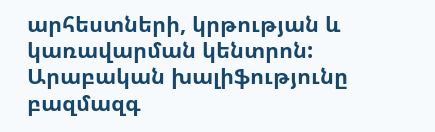արհեստների, կրթության և կառավարման կենտրոն: Արաբական խալիֆությունը բազմազգ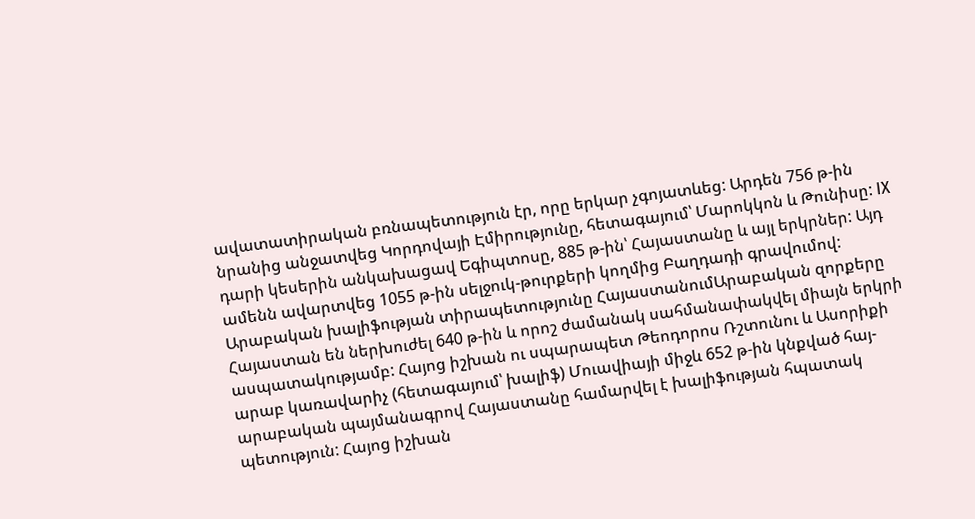ավատատիրական բռնապետություն էր, որը երկար չգոյատևեց: Արդեն 756 թ-ին նրանից անջատվեց Կորդովայի Էմիրությունը, հետագայում՝ Մարոկկոն և Թունիսը: IX դարի կեսերին անկախացավ Եգիպտոսը, 885 թ-ին՝ Հայաստանը և այլ երկրներ: Այդ ամենն ավարտվեց 1055 թ-ին սելջուկ-թուրքերի կողմից Բաղդադի գրավումով: Արաբական խալիֆության տիրապետությունը ՀայաստանումԱրաբական զորքերը Հայաստան են ներխուժել 640 թ-ին և որոշ ժամանակ սահմանափակվել միայն երկրի ասպատակությամբ: Հայոց իշխան ու սպարապետ Թեոդորոս Ռշտունու և Ասորիքի արաբ կառավարիչ (հետագայում՝ խալիֆ) Մուավիայի միջև 652 թ-ին կնքված հայ-արաբական պայմանագրով Հայաստանը համարվել է խալիֆության հպատակ պետություն: Հայոց իշխան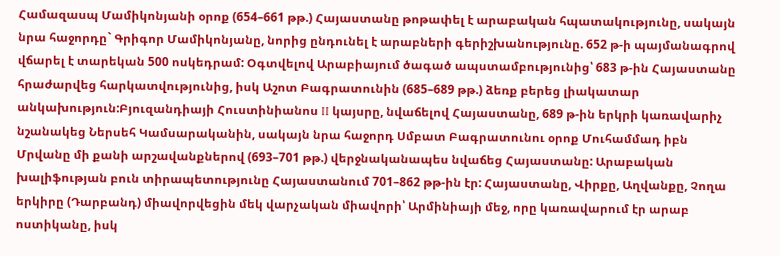Համազասպ Մամիկոնյանի օրոք (654–661 թթ.) Հայաստանը թոթափել է արաբական հպատակությունը, սակայն նրա հաջորդը` Գրիգոր Մամիկոնյանը, նորից ընդունել է արաբների գերիշխանությունը. 652 թ-ի պայմանագրով վճարել է տարեկան 500 ոսկեդրամ: Օգտվելով Արաբիայում ծագած ապստամբությունից՝ 683 թ-ին Հայաստանը հրաժարվեց հարկատվությունից, իսկ Աշոտ Բագրատունին (685–689 թթ.) ձեռք բերեց լիակատար անկախություն:Բյուզանդիայի Հուստինիանոս II կայսրը, նվաճելով Հայաստանը, 689 թ-ին երկրի կառավարիչ նշանակեց Ներսեհ Կամսարականին, սակայն նրա հաջորդ Սմբատ Բագրատունու օրոք Մուհամմադ իբն Մրվանը մի քանի արշավանքներով (693–701 թթ.) վերջնականապես նվաճեց Հայաստանը: Արաբական խալիֆության բուն տիրապետությունը Հայաստանում 701–862 թթ-ին էր: Հայաստանը, Վիրքը, Աղվանքը, Չողա երկիրը (Դարբանդ) միավորվեցին մեկ վարչական միավորի՝ Արմինիայի մեջ, որը կառավարում էր արաբ ոստիկանը, իսկ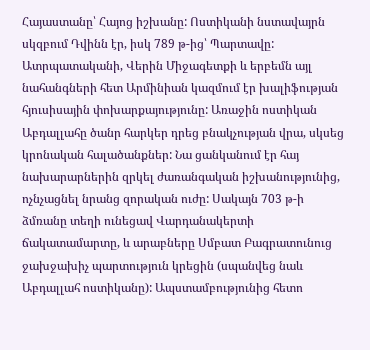Հայաստանը՝ Հայոց իշխանը: Ոստիկանի նստավայրն սկզբում Դվինն էր, իսկ 789 թ-ից՝ Պարտավը: Ատրպատականի, Վերին Միջագետքի և երբեմն այլ նահանգների հետ Արմինիան կազմում էր խալիֆության հյուսիսային փոխարքայությունը: Առաջին ոստիկան Աբդալլահը ծանր հարկեր դրեց բնակչության վրա, սկսեց կրոնական հալածանքներ: Նա ցանկանում էր հայ նախարարներին զրկել ժառանգական իշխանությունից, ոչնչացնել նրանց զորական ուժը: Սակայն 703 թ-ի ձմռանը տեղի ունեցավ Վարդանակերտի ճակատամարտը, և արաբները Սմբատ Բագրատունուց ջախջախիչ պարտություն կրեցին (սպանվեց նաև Աբդալլահ ոստիկանը): Ապստամբությունից հետո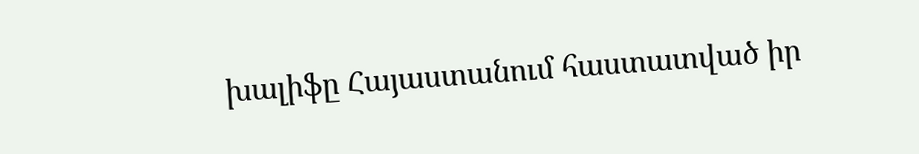խալիֆը Հայաստանում հաստատված իր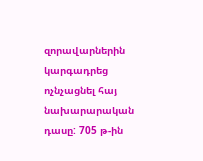զորավարներին կարգադրեց ոչնչացնել հայ նախարարական դասը: 705 թ-ին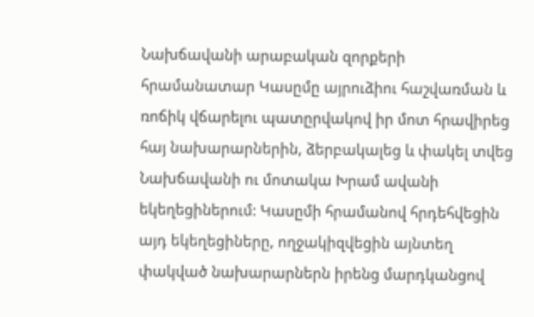Նախճավանի արաբական զորքերի հրամանատար Կասըմը այրուձիու հաշվառման և ռոճիկ վճարելու պատըրվակով իր մոտ հրավիրեց հայ նախարարներին, ձերբակալեց և փակել տվեց Նախճավանի ու մոտակա Խրամ ավանի եկեղեցիներում: Կասըմի հրամանով հրդեհվեցին այդ եկեղեցիները, ողջակիզվեցին այնտեղ փակված նախարարներն իրենց մարդկանցով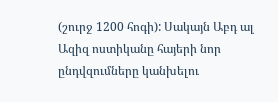(շուրջ 1200 հոգի): Սակայն Աբդ ալ Ազիզ ոստիկանը հայերի նոր ընդվզումները կանխելու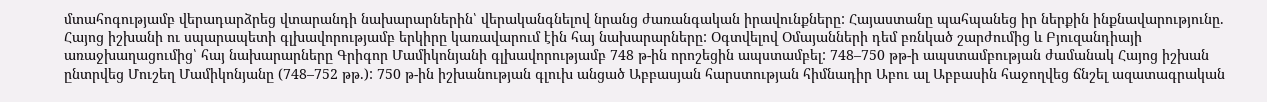մտահոգությամբ վերադարձրեց վտարանդի նախարարներին՝ վերականգնելով նրանց ժառանգական իրավունքները: Հայաստանը պահպանեց իր ներքին ինքնավարությունը. Հայոց իշխանի ու սպարապետի գլխավորությամբ երկիրը կառավարում էին հայ նախարարները: Օգտվելով Օմայանների դեմ բռնկած շարժումից և Բյուզանդիայի առաջխաղացումից՝ հայ նախարարները Գրիգոր Մամիկոնյանի գլխավորությամբ 748 թ-ին որոշեցին ապստամբել: 748–750 թթ-ի ապստամբության ժամանակ Հայոց իշխան ընտրվեց Մուշեղ Մամիկոնյանը (748–752 թթ.): 750 թ-ին իշխանության գլուխ անցած Աբբասյան հարստության հիմնադիր Աբու ալ Աբբասին հաջողվեց ճնշել ազատագրական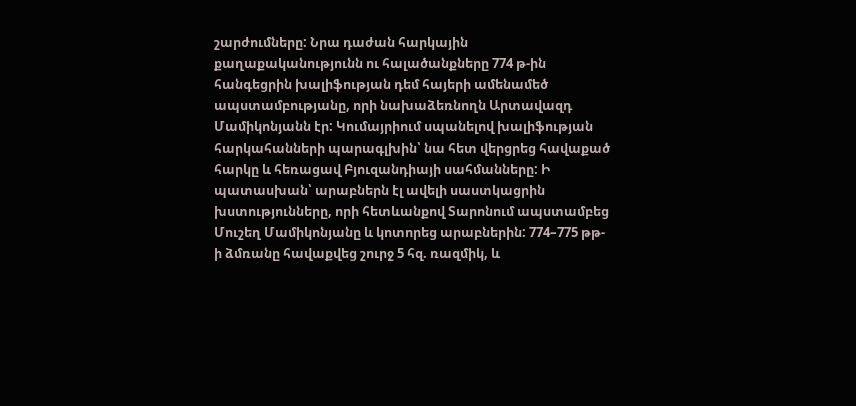շարժումները: Նրա դաժան հարկային քաղաքականությունն ու հալածանքները 774 թ-ին հանգեցրին խալիֆության դեմ հայերի ամենամեծ ապստամբությանը, որի նախաձեռնողն Արտավազդ Մամիկոնյանն էր: Կումայրիում սպանելով խալիֆության հարկահանների պարագլխին՝ նա հետ վերցրեց հավաքած հարկը և հեռացավ Բյուզանդիայի սահմանները: Ի պատասխան՝ արաբներն էլ ավելի սաստկացրին խստությունները, որի հետևանքով Տարոնում ապստամբեց Մուշեղ Մամիկոնյանը և կոտորեց արաբներին: 774–775 թթ-ի ձմռանը հավաքվեց շուրջ 5 հզ. ռազմիկ, և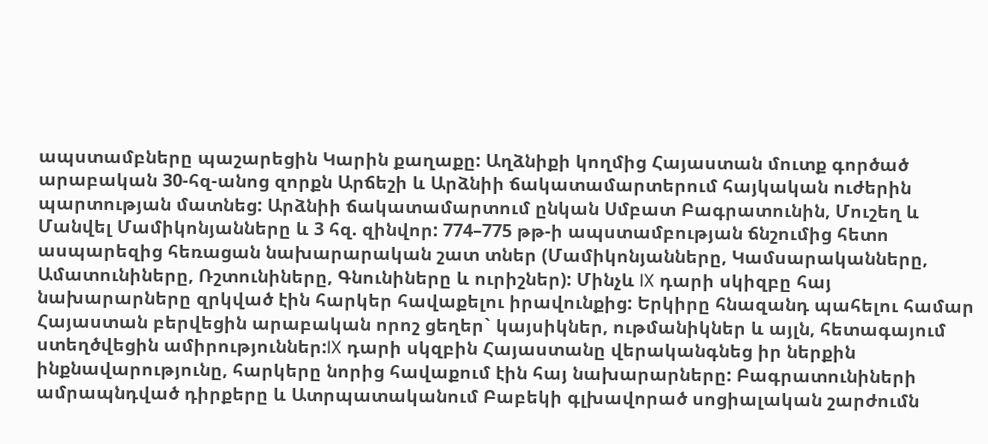ապստամբները պաշարեցին Կարին քաղաքը: Աղձնիքի կողմից Հայաստան մուտք գործած արաբական 30-հզ-անոց զորքն Արճեշի և Արձնիի ճակատամարտերում հայկական ուժերին պարտության մատնեց: Արձնիի ճակատամարտում ընկան Սմբատ Բագրատունին, Մուշեղ և Մանվել Մամիկոնյանները և 3 հզ. զինվոր: 774–775 թթ-ի ապստամբության ճնշումից հետո ասպարեզից հեռացան նախարարական շատ տներ (Մամիկոնյանները, Կամսարականները, Ամատունիները, Ռշտունիները, Գնունիները և ուրիշներ): Մինչև IX դարի սկիզբը հայ նախարարները զրկված էին հարկեր հավաքելու իրավունքից: Երկիրը հնազանդ պահելու համար Հայաստան բերվեցին արաբական որոշ ցեղեր` կայսիկներ, ութմանիկներ և այլն, հետագայում ստեղծվեցին ամիրություններ:IX դարի սկզբին Հայաստանը վերականգնեց իր ներքին ինքնավարությունը, հարկերը նորից հավաքում էին հայ նախարարները: Բագրատունիների ամրապնդված դիրքերը և Ատրպատականում Բաբեկի գլխավորած սոցիալական շարժումն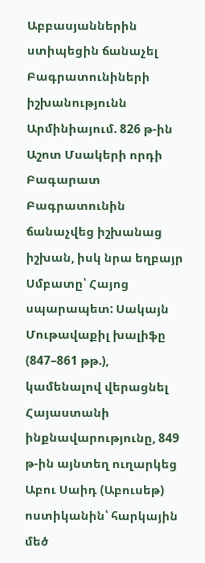Աբբասյաններին ստիպեցին ճանաչել Բագրատունիների իշխանությունն Արմինիայում. 826 թ-ին Աշոտ Մսակերի որդի Բագարատ Բագրատունին ճանաչվեց իշխանաց իշխան, իսկ նրա եղբայր Սմբատը՝ Հայոց սպարապետ: Սակայն Մութավաքիլ խալիֆը (847–861 թթ.), կամենալով վերացնել Հայաստանի ինքնավարությունը, 849 թ-ին այնտեղ ուղարկեց Աբու Սաիդ (Աբուսեթ) ոստիկանին՝ հարկային մեծ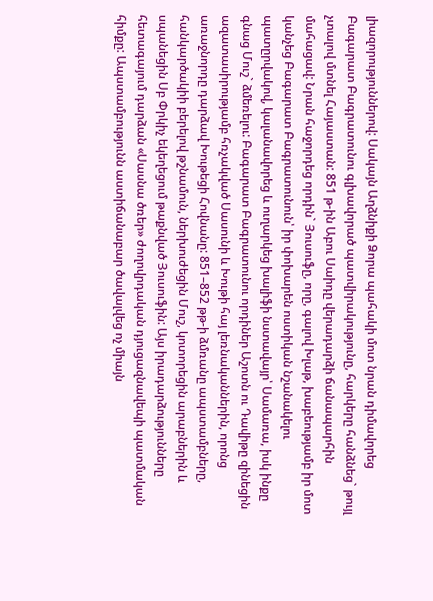լիազորություններով: Սակայն Աղձնիքի Ձորա պահակի մոտ նրան դիմավորեց Բագարատ Բագրատունու գլխավորած պատվիրակությունը, հարկերը հանձնեց` թույլ չտալով մտնել Հայաստան: 851 թ-ին Աբու Սաիդը վերադարձի ճանապարհին մահացավ: Նրան հաջորդեց որդին` Յուսուֆը, որը, գալով Խլաթ, խաբեությամբ իր մոտ կանչեց Բագարատ Բագրատունուն՝ իր փոխարեն ոստիկան նշանակելու պատըրվակով, կալանավորեց և ուղարկեց խալիֆի նստավայր՝ Սամառա, իսկ ինքը գնաց Մուշ` ձմեռելու: Բագարատ Բագրատունու որդիներ Աշոտն ու Դավիթը զինեցին ազատասիրությամբ հռչակված Սասունի և Խութի հայ լեռնականներին, որոնց առաջնորդը դարձավ Խութեցի Հովնանը: 851–852 թթ-ի ձմռանը ապստամբները, հանկարծակիի բերելով թշնամուն, ներխուժեցին Մուշ, կոտորեցին արաբներին և սպանեցին Սբ Փրկիչ եկեղեցում թաքնված Յուսուֆին: Այս իրադարձությունները հետագայում դարձան «Սասնա ծռեր» ժողովրդական դյուցազնավեպի պատմական հիմքը: Ապստամբությունն աստիճանաբար ծավալվեց ոչ միայն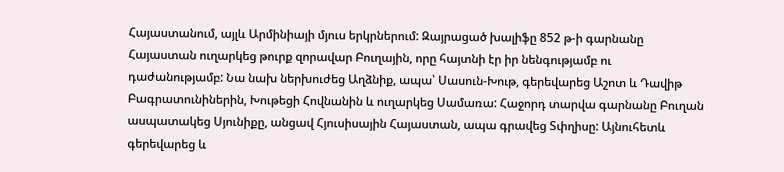Հայաստանում, այլև Արմինիայի մյուս երկրներում: Զայրացած խալիֆը 852 թ-ի գարնանը Հայաստան ուղարկեց թուրք զորավար Բուղային, որը հայտնի էր իր նենգությամբ ու դաժանությամբ: Նա նախ ներխուժեց Աղձնիք, ապա՝ Սասուն-Խութ, գերեվարեց Աշոտ և Դավիթ Բագրատունիներին, Խութեցի Հովնանին և ուղարկեց Սամառա: Հաջորդ տարվա գարնանը Բուղան ասպատակեց Սյունիքը, անցավ Հյուսիսային Հայաստան, ապա գրավեց Տփղիսը: Այնուհետև գերեվարեց և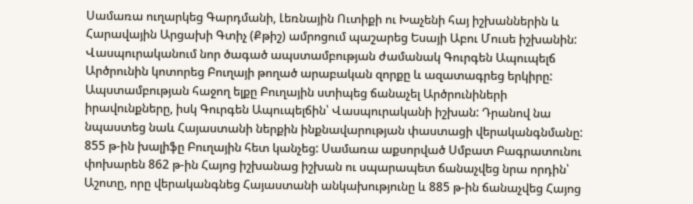Սամառա ուղարկեց Գարդմանի, Լեռնային Ուտիքի ու Խաչենի հայ իշխաններին և Հարավային Արցախի Գտիչ (Քթիշ) ամրոցում պաշարեց Եսայի Աբու Մուսե իշխանին: Վասպուրականում նոր ծագած ապստամբության ժամանակ Գուրգեն Ապուպելճ Արծրունին կոտորեց Բուղայի թողած արաբական զորքը և ազատագրեց երկիրը: Ապստամբության հաջող ելքը Բուղային ստիպեց ճանաչել Արծրունիների իրավունքները, իսկ Գուրգեն Ապուպելճին՝ Վասպուրականի իշխան: Դրանով նա նպաստեց նաև Հայաստանի ներքին ինքնավարության փաստացի վերականգնմանը: 855 թ-ին խալիֆը Բուղային հետ կանչեց: Սամառա աքսորված Սմբատ Բագրատունու փոխարեն 862 թ-ին Հայոց իշխանաց իշխան ու սպարապետ ճանաչվեց նրա որդին՝ Աշոտը, որը վերականգնեց Հայաստանի անկախությունը և 885 թ-ին ճանաչվեց Հայոց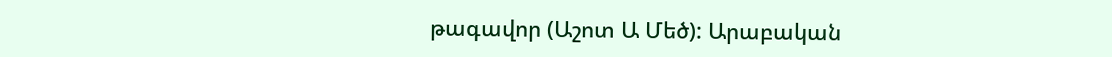թագավոր (Աշոտ Ա Մեծ): Արաբական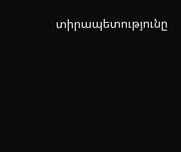տիրապետությունը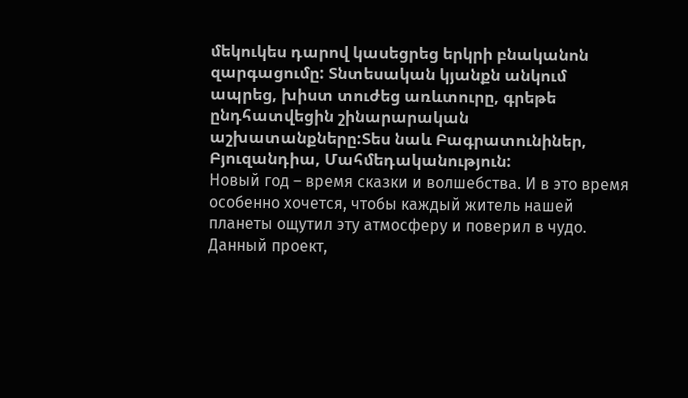մեկուկես դարով կասեցրեց երկրի բնականոն զարգացումը: Տնտեսական կյանքն անկում ապրեց, խիստ տուժեց առևտուրը, գրեթե ընդհատվեցին շինարարական աշխատանքները:Տես նաև Բագրատունիներ, Բյուզանդիա, Մահմեդականություն:
Новый год – время сказки и волшебства. И в это время особенно хочется, чтобы каждый житель нашей планеты ощутил эту атмосферу и поверил в чудо.
Данный проект,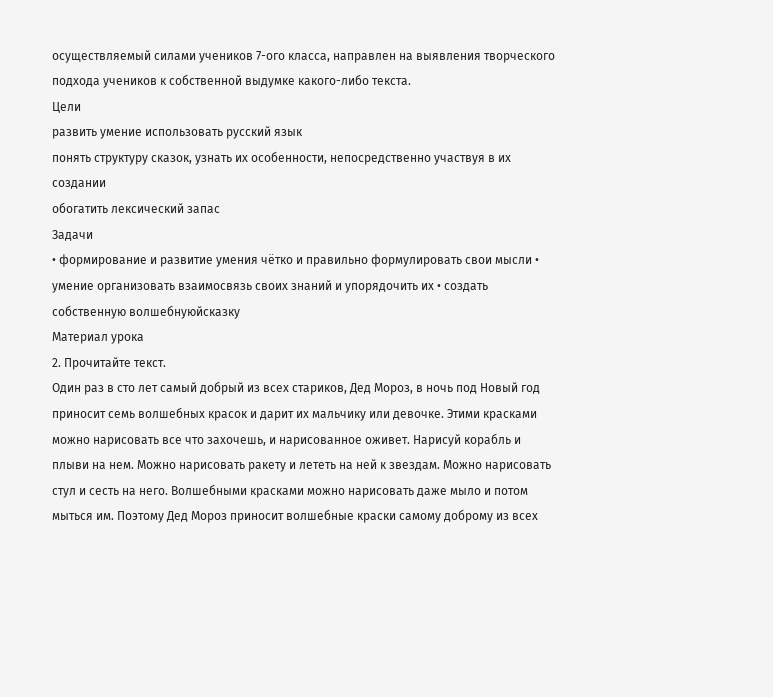осуществляемый силами учеников 7-ого класса, направлен на выявления творческого подхода учеников к собственной выдумке какого-либо текста.
Цели
развить умение использовать русский язык
понять структуру сказок, узнать их особенности, непосредственно участвуя в их создании
обогатить лексический запас
Задачи
• формирование и развитие умения чётко и правильно формулировать свои мысли • умение организовать взаимосвязь своих знаний и упорядочить их • создать собственную волшебнуюйсказку
Материал урока
2. Прочитайте текст.
Один раз в сто лет самый добрый из всех стариков, Дед Мороз, в ночь под Новый год приносит семь волшебных красок и дарит их мальчику или девочке. Этими красками можно нарисовать все что захочешь, и нарисованное оживет. Нарисуй корабль и плыви на нем. Можно нарисовать ракету и лететь на ней к звездам. Можно нарисовать стул и сесть на него. Волшебными красками можно нарисовать даже мыло и потом мыться им. Поэтому Дед Мороз приносит волшебные краски самому доброму из всех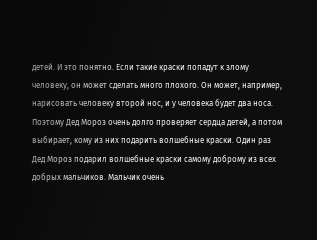детей. И это понятно. Если такие краски попадут к злому человеку, он может сделать много плохого. Он может, например, нарисовать человеку второй нос, и у человека будет два носа. Поэтому Дед Мороз очень долго проверяет сердца детей, а потом выбирает, кому из них подарить волшебные краски. Один раз Дед Мороз подарил волшебные краски самому доброму из всех добрых мальчиков. Мальчик очень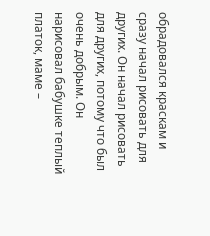обрадовался краскам и сразу начал рисовать для других. Он начал рисовать для других, потому что был очень добрым. Он нарисовал бабушке теплый платок, маме –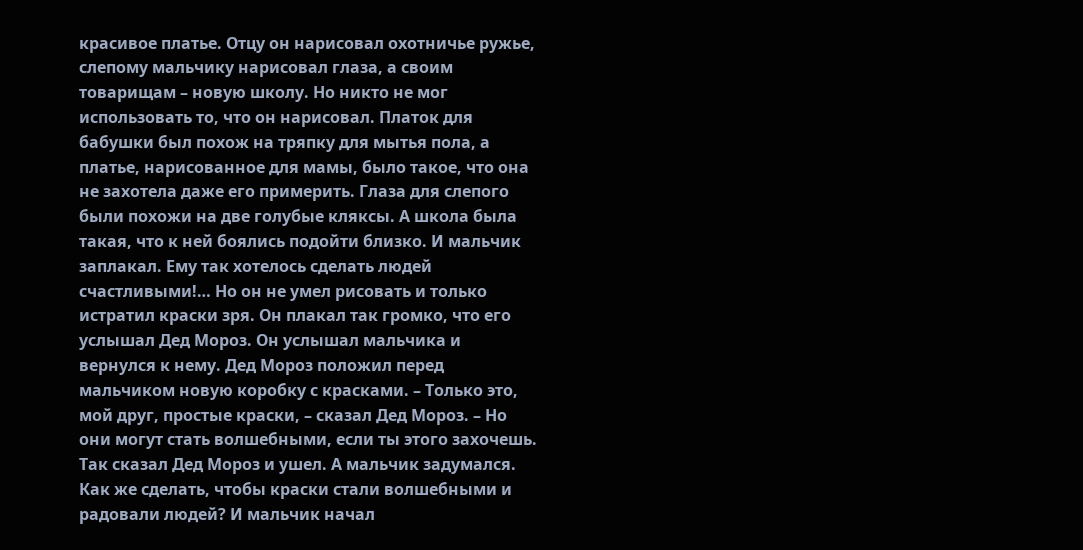красивое платье. Отцу он нарисовал охотничье ружье, слепому мальчику нарисовал глаза, а своим товарищам – новую школу. Но никто не мог использовать то, что он нарисовал. Платок для бабушки был похож на тряпку для мытья пола, а платье, нарисованное для мамы, было такое, что она не захотела даже его примерить. Глаза для слепого были похожи на две голубые кляксы. А школа была такая, что к ней боялись подойти близко. И мальчик заплакал. Ему так хотелось сделать людей счастливыми!… Но он не умел рисовать и только истратил краски зря. Он плакал так громко, что его услышал Дед Мороз. Он услышал мальчика и вернулся к нему. Дед Мороз положил перед мальчиком новую коробку с красками. – Только это, мой друг, простые краски, – сказал Дед Мороз. – Но они могут стать волшебными, если ты этого захочешь. Так сказал Дед Мороз и ушел. А мальчик задумался. Как же сделать, чтобы краски стали волшебными и радовали людей? И мальчик начал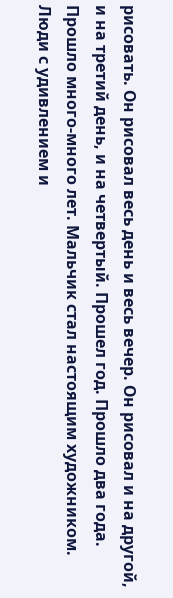рисовать. Он рисовал весь день и весь вечер. Он рисовал и на другой, и на третий день, и на четвертый. Прошел год. Прошло два года. Прошло много-много лет. Мальчик стал настоящим художником. Люди с удивлением и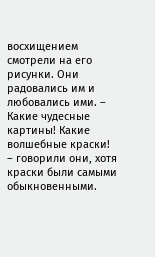восхищением смотрели на его рисунки. Они радовались им и любовались ими. – Какие чудесные картины! Какие волшебные краски! – говорили они, хотя краски были самыми обыкновенными.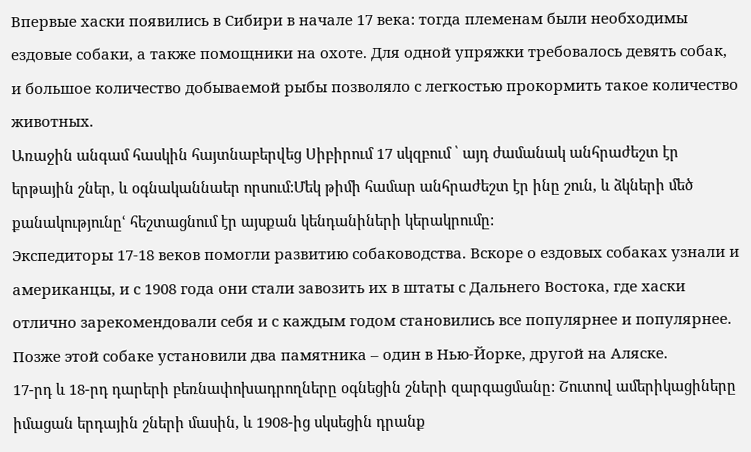Впервые хаски появились в Сибири в начале 17 века: тогда племенам были необходимы ездовые собаки, а также помощники на охоте. Для одной упряжки требовалось девять собак, и большое количество добываемой рыбы позволяло с легкостью прокормить такое количество животных.
Առաջին անգամ հասկին հայտնաբերվեց Սիբիրում 17 սկզբում ՝ այդ ժամանակ անհրաժեշտ էր երթային շներ, և օգնականնաեր որսում:Մեկ թիմի համար անհրաժեշտ էր ինը շուն, և ձկների մեծ քանակությունըՙ հեշտացնում էր այսքան կենդանիների կերակրումը:
Экспедиторы 17-18 веков помогли развитию собаководства. Вскоре о ездовых собаках узнали и американцы, и с 1908 года они стали завозить их в штаты с Дальнего Востока, где хаски отлично зарекомендовали себя и с каждым годом становились все популярнее и популярнее. Позже этой собаке установили два памятника – один в Нью-Йорке, другой на Аляске.
17-րդ և 18-րդ դարերի բեռնափոխադրողները օգնեցին շների զարգացմանը: Շուտով ամերիկացիները իմացան երդային շների մասին, և 1908-ից սկսեցին դրանք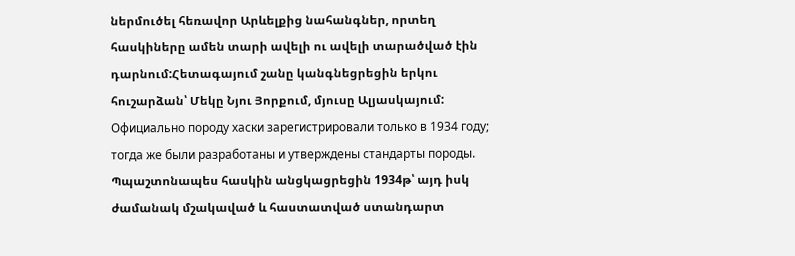ներմուծել հեռավոր Արևելքից նահանգներ, որտեղ հասկիները ամեն տարի ավելի ու ավելի տարածված էին դարնում:Հետագայում շանը կանգնեցրեցին երկու հուշարձան՝ Մեկը Նյու Յորքում, մյուսը Ալյասկայում:
Официально породу хаски зарегистрировали только в 1934 году; тогда же были разработаны и утверждены стандарты породы.
Պպաշտոնապես հասկին անցկացրեցին 1934թ՝ այդ իսկ ժամանակ մշակաված և հաստատված ստանդարտ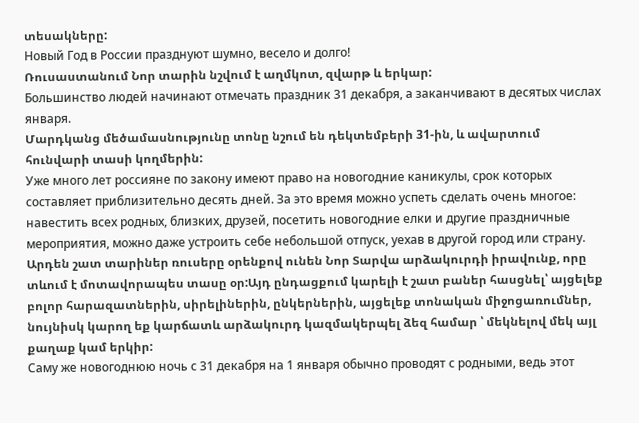տեսակները:
Новый Год в России празднуют шумно, весело и долго!
Ռուսաստանում Նոր տարին նշվում է աղմկոտ, զվարթ և երկար:
Большинство людей начинают отмечать праздник 31 декабря, а заканчивают в десятых числах января.
Մարդկանց մեծամասնությունը տոնը նշում են դեկտեմբերի 31-ին, և ավարտում հունվարի տասի կողմերին:
Уже много лет россияне по закону имеют право на новогодние каникулы, срок которых составляет приблизительно десять дней. За это время можно успеть сделать очень многое: навестить всех родных, близких, друзей, посетить новогодние елки и другие праздничные мероприятия, можно даже устроить себе небольшой отпуск, уехав в другой город или страну.
Արդեն շատ տարիներ ռուսերը օրենքով ունեն Նոր Տարվա արձակուրդի իրավունք, որը տևում է մոտավորապես տասը օր:Այդ ընդացքում կարելի է շատ բաներ հասցնել՝ այցելեք բոլոր հարազատներին, սիրելիներին, ընկերներին, այցելեք տոնական միջոցառումներ, նույնիսկ կարող եք կարճատև արձակուրդ կազմակերպել ձեզ համար ՝ մեկնելով մեկ այլ քաղաք կամ երկիր:
Саму же новогоднюю ночь с 31 декабря на 1 января обычно проводят с родными, ведь этот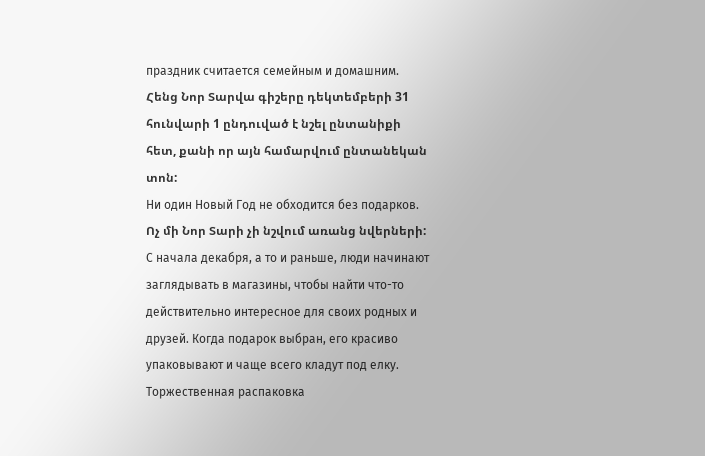праздник считается семейным и домашним.
Հենց Նոր Տարվա գիշերը դեկտեմբերի 31 հունվարի 1 ընդուված է նշել ընտանիքի հետ, քանի որ այն համարվում ընտանեկան տոն:
Ни один Новый Год не обходится без подарков.
Ոչ մի Նոր Տարի չի նշվում առանց նվերների:
С начала декабря, а то и раньше, люди начинают заглядывать в магазины, чтобы найти что-то действительно интересное для своих родных и друзей. Когда подарок выбран, его красиво упаковывают и чаще всего кладут под елку. Торжественная распаковка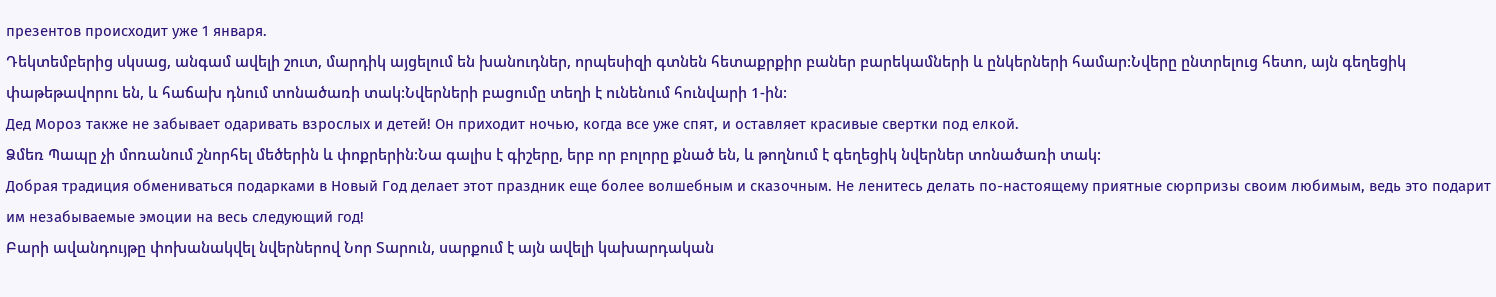презентов происходит уже 1 января.
Դեկտեմբերից սկսաց, անգամ ավելի շուտ, մարդիկ այցելում են խանուդներ, որպեսիզի գտնեն հետաքրքիր բաներ բարեկամների և ընկերների համար:Նվերը ընտրելուց հետո, այն գեղեցիկ փաթեթավորու են, և հաճախ դնում տոնածառի տակ:Նվերների բացումը տեղի է ունենում հունվարի 1-ին:
Дед Мороз также не забывает одаривать взрослых и детей! Он приходит ночью, когда все уже спят, и оставляет красивые свертки под елкой.
Ձմեռ Պապը չի մոռանում շնորհել մեծերին և փոքրերին:Նա գալիս է գիշերը, երբ որ բոլորը քնած են, և թողնում է գեղեցիկ նվերներ տոնածառի տակ:
Добрая традиция обмениваться подарками в Новый Год делает этот праздник еще более волшебным и сказочным. Не ленитесь делать по-настоящему приятные сюрпризы своим любимым, ведь это подарит им незабываемые эмоции на весь следующий год!
Բարի ավանդույթը փոխանակվել նվերներով Նոր Տարուն, սարքում է այն ավելի կախարդական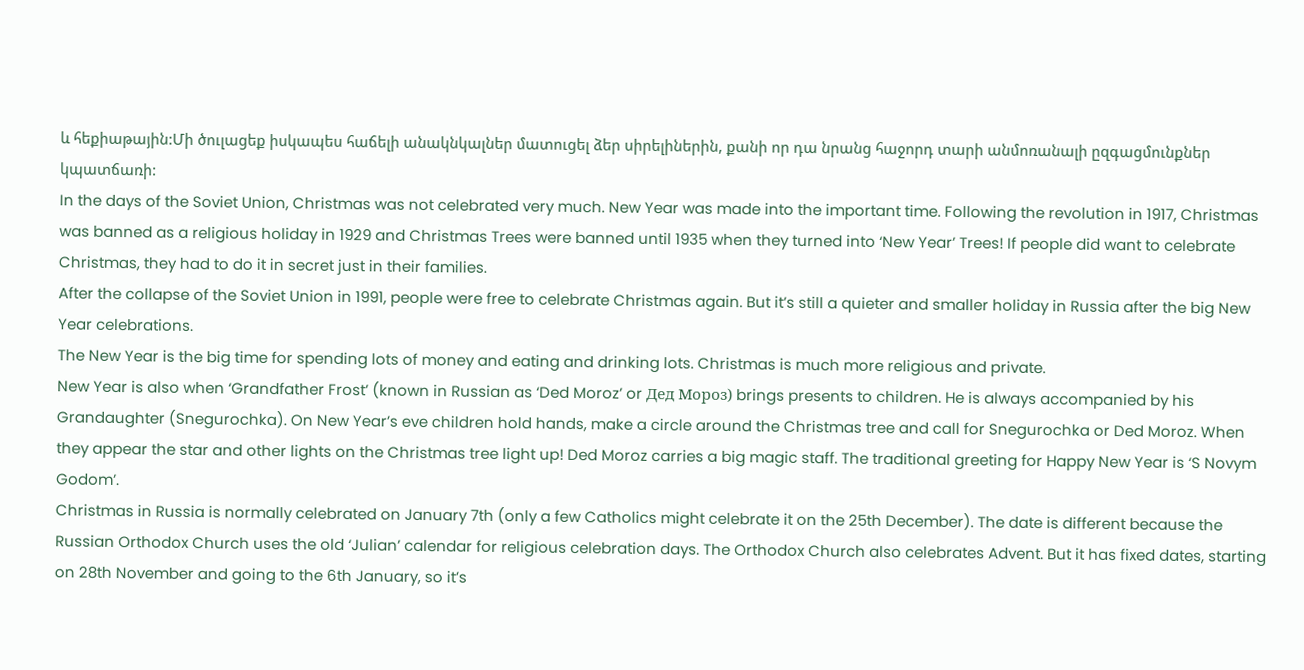և հեքիաթային:Մի ծուլացեք իսկապես հաճելի անակնկալներ մատուցել ձեր սիրելիներին, քանի որ դա նրանց հաջորդ տարի անմոռանալի ըզգացմունքներ կպատճառի:
In the days of the Soviet Union, Christmas was not celebrated very much. New Year was made into the important time. Following the revolution in 1917, Christmas was banned as a religious holiday in 1929 and Christmas Trees were banned until 1935 when they turned into ‘New Year’ Trees! If people did want to celebrate Christmas, they had to do it in secret just in their families.
After the collapse of the Soviet Union in 1991, people were free to celebrate Christmas again. But it’s still a quieter and smaller holiday in Russia after the big New Year celebrations.
The New Year is the big time for spending lots of money and eating and drinking lots. Christmas is much more religious and private.
New Year is also when ‘Grandfather Frost’ (known in Russian as ‘Ded Moroz’ or Дед Мороз) brings presents to children. He is always accompanied by his Grandaughter (Snegurochka). On New Year’s eve children hold hands, make a circle around the Christmas tree and call for Snegurochka or Ded Moroz. When they appear the star and other lights on the Christmas tree light up! Ded Moroz carries a big magic staff. The traditional greeting for Happy New Year is ‘S Novym Godom’.
Christmas in Russia is normally celebrated on January 7th (only a few Catholics might celebrate it on the 25th December). The date is different because the Russian Orthodox Church uses the old ‘Julian’ calendar for religious celebration days. The Orthodox Church also celebrates Advent. But it has fixed dates, starting on 28th November and going to the 6th January, so it’s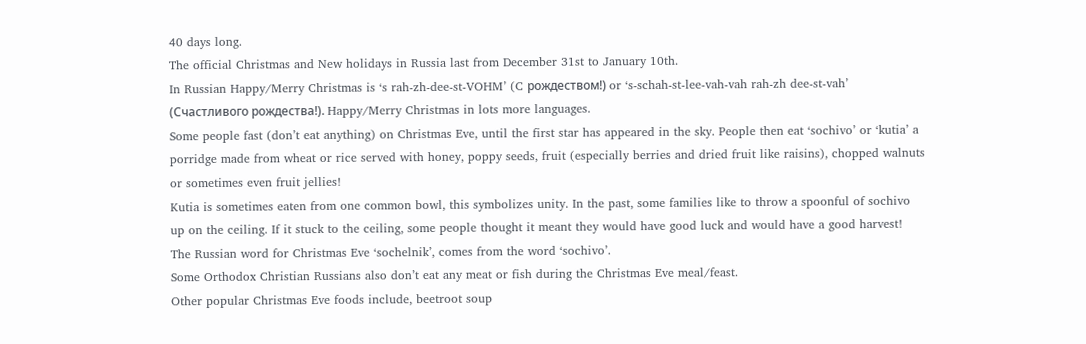40 days long.
The official Christmas and New holidays in Russia last from December 31st to January 10th.
In Russian Happy/Merry Christmas is ‘s rah-zh-dee-st-VOHM’ (C рождеством!) or ‘s-schah-st-lee-vah-vah rah-zh dee-st-vah’ (Счастливого рождества!). Happy/Merry Christmas in lots more languages.
Some people fast (don’t eat anything) on Christmas Eve, until the first star has appeared in the sky. People then eat ‘sochivo’ or ‘kutia’ a porridge made from wheat or rice served with honey, poppy seeds, fruit (especially berries and dried fruit like raisins), chopped walnuts or sometimes even fruit jellies!
Kutia is sometimes eaten from one common bowl, this symbolizes unity. In the past, some families like to throw a spoonful of sochivo up on the ceiling. If it stuck to the ceiling, some people thought it meant they would have good luck and would have a good harvest!
The Russian word for Christmas Eve ‘sochelnik’, comes from the word ‘sochivo’.
Some Orthodox Christian Russians also don’t eat any meat or fish during the Christmas Eve meal/feast.
Other popular Christmas Eve foods include, beetroot soup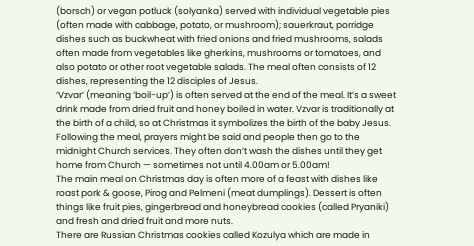(borsch) or vegan potluck (solyanka) served with individual vegetable pies (often made with cabbage, potato, or mushroom); sauerkraut, porridge dishes such as buckwheat with fried onions and fried mushrooms, salads often made from vegetables like gherkins, mushrooms or tomatoes, and also potato or other root vegetable salads. The meal often consists of 12 dishes, representing the 12 disciples of Jesus.
‘Vzvar’ (meaning ‘boil-up’) is often served at the end of the meal. It’s a sweet drink made from dried fruit and honey boiled in water. Vzvar is traditionally at the birth of a child, so at Christmas it symbolizes the birth of the baby Jesus.
Following the meal, prayers might be said and people then go to the midnight Church services. They often don’t wash the dishes until they get home from Church — sometimes not until 4.00am or 5.00am!
The main meal on Christmas day is often more of a feast with dishes like roast pork & goose, Pirog and Pelmeni (meat dumplings). Dessert is often things like fruit pies, gingerbread and honeybread cookies (called Pryaniki) and fresh and dried fruit and more nuts.
There are Russian Christmas cookies called Kozulya which are made in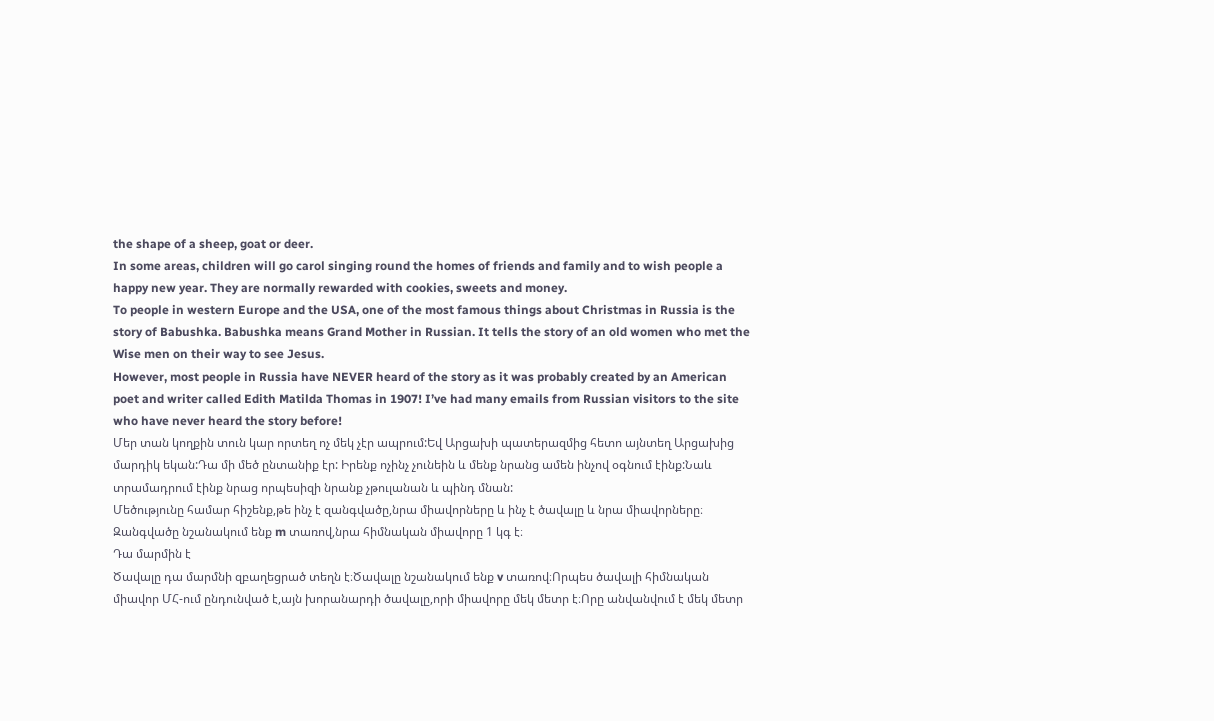the shape of a sheep, goat or deer.
In some areas, children will go carol singing round the homes of friends and family and to wish people a happy new year. They are normally rewarded with cookies, sweets and money.
To people in western Europe and the USA, one of the most famous things about Christmas in Russia is the story of Babushka. Babushka means Grand Mother in Russian. It tells the story of an old women who met the Wise men on their way to see Jesus.
However, most people in Russia have NEVER heard of the story as it was probably created by an American poet and writer called Edith Matilda Thomas in 1907! I’ve had many emails from Russian visitors to the site who have never heard the story before!
Մեր տան կողքին տուն կար որտեղ ոչ մեկ չէր ապրում:Եվ Արցախի պատերազմից հետո այնտեղ Արցախից մարդիկ եկան:Դա մի մեծ ընտանիք էր: Իրենք ոչինչ չունեին և մենք նրանց ամեն ինչով օգնում էինք:Նաև տրամադրում էինք նրաց որպեսիզի նրանք չթուլանան և պինդ մնան:
Մեծությունը համար հիշենք,թե ինչ է զանգվածը,նրա միավորները և ինչ է ծավալը և նրա միավորները։
Զանգվածը նշանակում ենք m տառով,նրա հիմնական միավորը 1 կգ է։
Դա մարմին է
Ծավալը դա մարմնի զբաղեցրած տեղն է։Ծավալը նշանակում ենք v տառով։Որպես ծավալի հիմնական միավոր ՄՀ-ում ընդունված է,այն խորանարդի ծավալը,որի միավորը մեկ մետր է։Որը անվանվում է մեկ մետր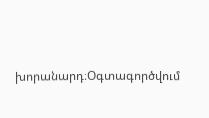խորանարդ։Օգտագործվում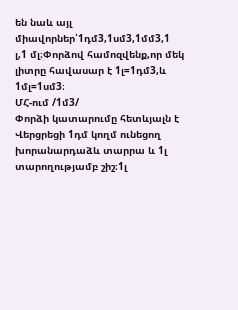են նաև այլ միավորներ՝1դմ3,1սմ3,1մմ3,1 լ,1 մլ։Փորձով համոզվենք,որ մեկ լիտրը հավասար է 1լ=1դմ3,և 1մլ=1սմ3։
ՄՀ-ում /1մ3/
Փորձի կատարումը հետևյալն է
Վերցրեցի 1դմ կողմ ունեցող խորանարդաձև տարրա և 1լ տարողությամբ շիշ։1լ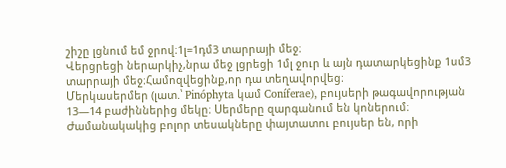շիշը լցնում եմ ջրով։1լ=1դմ3 տարրայի մեջ։
Վերցրեցի ներարկիչ,նրա մեջ լցրեցի 1մլ ջուր և այն դատարկեցինք 1սմ3 տարրայի մեջ։Համոզվեցինք,որ դա տեղավորվեց։
Մերկասերմեր (լատ.՝ Pinóphyta կամ Coníferae), բույսերի թագավորության 13—14 բաժիններից մեկը։ Սերմերը զարգանում են կոներում։ Ժամանակակից բոլոր տեսակները փայտատու բույսեր են, որի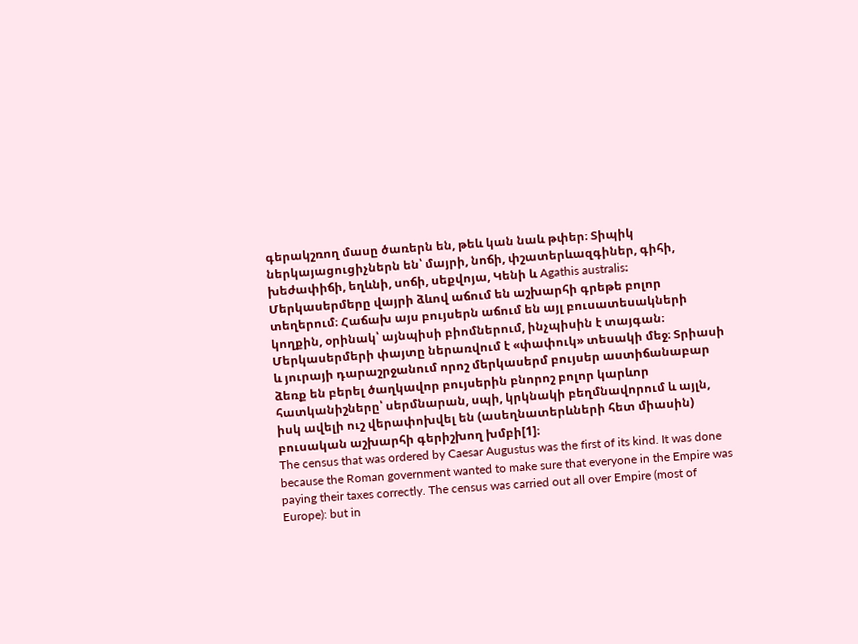գերակշռող մասը ծառերն են, թեև կան նաև թփեր։ Տիպիկ ներկայացուցիչներն են՝ մայրի, նոճի, փշատերևազգիներ, գիհի, խեժափիճի, եղևնի, սոճի, սեքվոյա, Կենի և Agathis australis։ Մերկասերմերը վայրի ձևով աճում են աշխարհի գրեթե բոլոր տեղերում։ Հաճախ այս բույսերն աճում են այլ բուսատեսակների կողքին, օրինակ՝ այնպիսի բիոմներում, ինչպիսին է տայգան։ Մերկասերմերի փայտը ներառվում է «փափուկ» տեսակի մեջ։ Տրիասի և յուրայի դարաշրջանում որոշ մերկասերմ բույսեր աստիճանաբար ձեռք են բերել ծաղկավոր բույսերին բնորոշ բոլոր կարևոր հատկանիշները՝ սերմնարան, սպի, կրկնակի բեղմնավորում և այլն, իսկ ավելի ուշ վերափոխվել են (ասեղնատերևների հետ միասին) բուսական աշխարհի գերիշխող խմբի[1]։
The census that was ordered by Caesar Augustus was the first of its kind. It was done because the Roman government wanted to make sure that everyone in the Empire was paying their taxes correctly. The census was carried out all over Empire (most of Europe): but in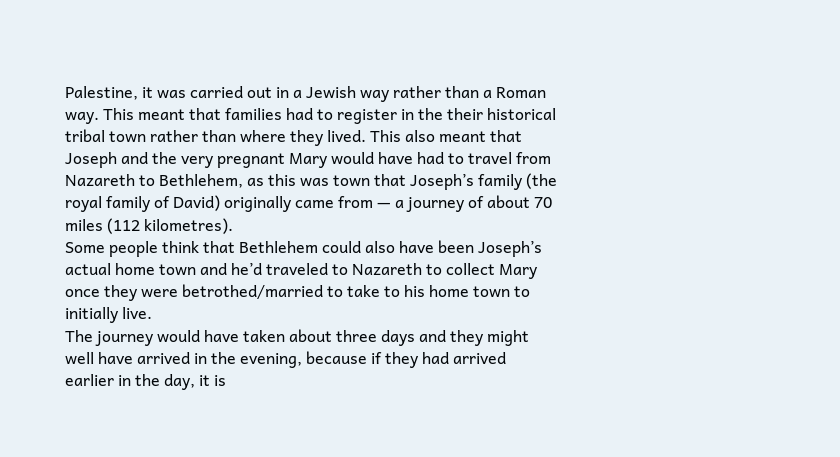Palestine, it was carried out in a Jewish way rather than a Roman way. This meant that families had to register in the their historical tribal town rather than where they lived. This also meant that Joseph and the very pregnant Mary would have had to travel from Nazareth to Bethlehem, as this was town that Joseph’s family (the royal family of David) originally came from — a journey of about 70 miles (112 kilometres).
Some people think that Bethlehem could also have been Joseph’s actual home town and he’d traveled to Nazareth to collect Mary once they were betrothed/married to take to his home town to initially live.
The journey would have taken about three days and they might well have arrived in the evening, because if they had arrived earlier in the day, it is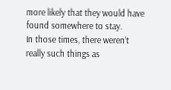more likely that they would have found somewhere to stay.
In those times, there weren’t really such things as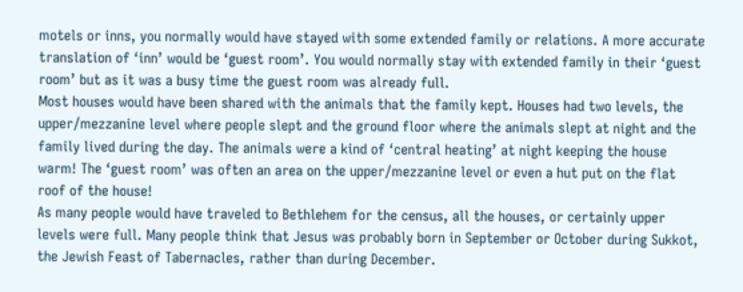motels or inns, you normally would have stayed with some extended family or relations. A more accurate translation of ‘inn’ would be ‘guest room’. You would normally stay with extended family in their ‘guest room’ but as it was a busy time the guest room was already full.
Most houses would have been shared with the animals that the family kept. Houses had two levels, the upper/mezzanine level where people slept and the ground floor where the animals slept at night and the family lived during the day. The animals were a kind of ‘central heating’ at night keeping the house warm! The ‘guest room’ was often an area on the upper/mezzanine level or even a hut put on the flat roof of the house!
As many people would have traveled to Bethlehem for the census, all the houses, or certainly upper levels were full. Many people think that Jesus was probably born in September or October during Sukkot, the Jewish Feast of Tabernacles, rather than during December.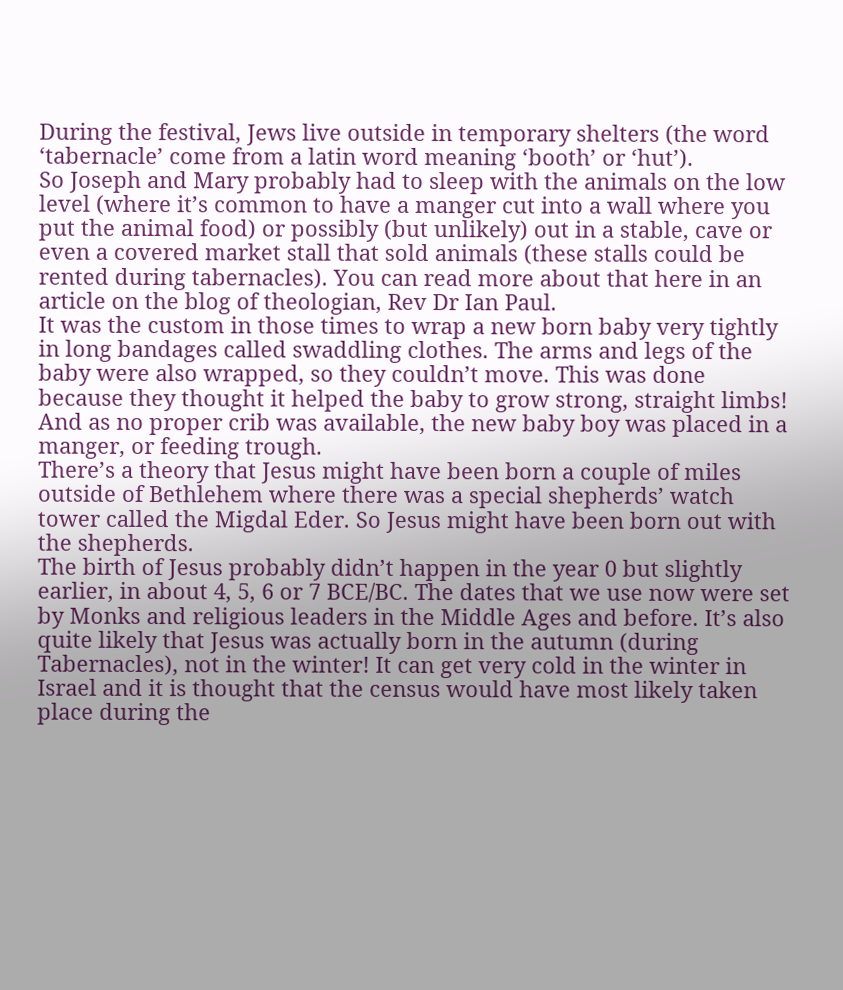During the festival, Jews live outside in temporary shelters (the word ‘tabernacle’ come from a latin word meaning ‘booth’ or ‘hut’).
So Joseph and Mary probably had to sleep with the animals on the low level (where it’s common to have a manger cut into a wall where you put the animal food) or possibly (but unlikely) out in a stable, cave or even a covered market stall that sold animals (these stalls could be rented during tabernacles). You can read more about that here in an article on the blog of theologian, Rev Dr Ian Paul.
It was the custom in those times to wrap a new born baby very tightly in long bandages called swaddling clothes. The arms and legs of the baby were also wrapped, so they couldn’t move. This was done because they thought it helped the baby to grow strong, straight limbs! And as no proper crib was available, the new baby boy was placed in a manger, or feeding trough.
There’s a theory that Jesus might have been born a couple of miles outside of Bethlehem where there was a special shepherds’ watch tower called the Migdal Eder. So Jesus might have been born out with the shepherds.
The birth of Jesus probably didn’t happen in the year 0 but slightly earlier, in about 4, 5, 6 or 7 BCE/BC. The dates that we use now were set by Monks and religious leaders in the Middle Ages and before. It’s also quite likely that Jesus was actually born in the autumn (during Tabernacles), not in the winter! It can get very cold in the winter in Israel and it is thought that the census would have most likely taken place during the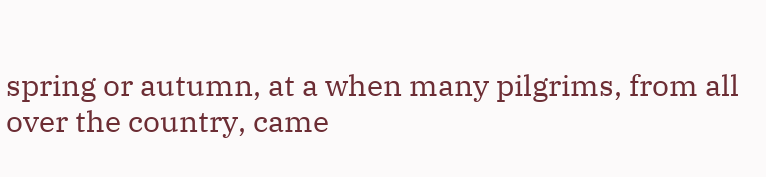spring or autumn, at a when many pilgrims, from all over the country, came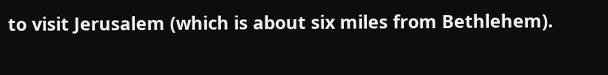to visit Jerusalem (which is about six miles from Bethlehem).